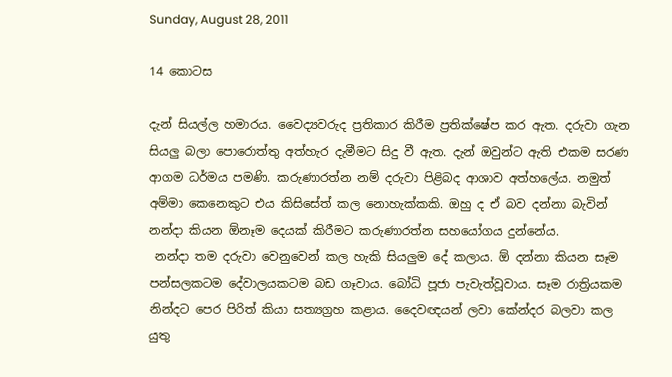Sunday, August 28, 2011

14 කොටස

දැන් සියල්ල හමාරය. වෛද්‍යවරුද ප්‍රතිකාර කිරීම ප්‍රතික්ෂේප කර ඇත. දරුවා ගැන සියලු බලා පොරොත්තු අත්හැර දැමීමට සිදු වී ඇත. දැන් ඔවුන්ට ඇති එකම සරණ ආගම ධර්මය පමණි. කරුණාරත්න නම් දරුවා පිළිබද ආශාව අත්හලේය. නමුත් අම්මා කෙනෙකුට එය කිසිසේත් කල නොහැක්කකි. ඔහු ද ඒ බව දන්නා බැවින් නන්දා කියන ඕනෑම දෙයක් කිරීමට කරුණාරත්න සහයෝගය දුන්නේය.
 නන්දා තම දරුවා වෙනුවෙන් කල හැකි සියලුම දේ කලාය. ඕ දන්නා කියන සෑම පන්සලකටම දේවාලයකටම බඩ ගෑවාය. බෝධි පූජා පැවැත්වූවාය. සෑම රාත්‍රියකම නින්දට පෙර පිරිත් කියා සත්‍යග්‍රහ කළාය. දෛවඥයන් ලවා කේන්දර බලවා කල යුතු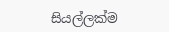සියල්ලක්ම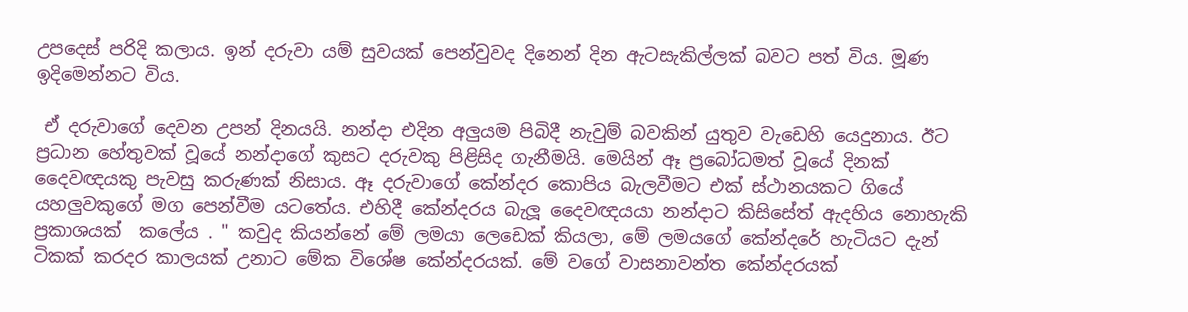උපදෙස් පරිදි කලාය. ඉන් දරුවා යම් සුවයක් පෙන්වුවද දිනෙන් දින ඇටසැකිල්ලක් බවට පත් විය. මූණ ඉදිමෙන්නට විය.

 ඒ දරුවාගේ දෙවන උපන් දිනයයි. නන්දා එදින අලුයම පිබිදී නැවුම් බවකින් යුතුව වැඩෙහි යෙදුනාය. ඊට ප්‍රධාන හේතුවක් වූයේ නන්දාගේ කුසට දරුවකු පිළිසිද ගැනීමයි. මෙයින් ඈ ප්‍රබෝධමත් වූයේ දිනක් දෛවඥයකු පැවසු කරුණක් නිසාය. ඈ දරුවාගේ කේන්දර කොපිය බැලවීමට එක් ස්ථානයකට ගියේ යහලුවකුගේ මග පෙන්වීම යටතේය. එහිදී කේන්දරය බැලූ දෛවඥයයා නන්දාට කිසිසේත් ඇදහිය නොහැකි ප්‍රකාශයක්  කලේය . " කවුද කියන්නේ මේ ලමයා ලෙඩෙක් කියලා, මේ ලමයගේ කේන්දරේ හැටියට දැන් ටිකක් කරදර කාලයක් උනාට මේක විශේෂ කේන්දරයක්. මේ වගේ වාසනාවන්ත කේන්දරයක්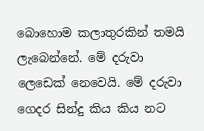බොහොම කලාතුරකින් තමයි ලැබෙන්නේ. මේ දරුවා ලෙඩෙක් නෙවෙයි. මේ දරුවා ගෙදර සින්දු කිය කිය නට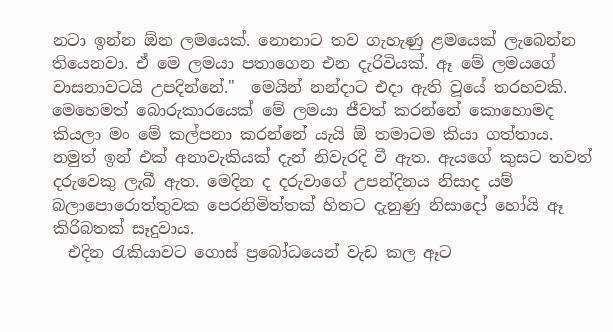නටා ඉන්න ඕන ලමයෙක්. නොනාට තව ගැහැණු ළමයෙක් ලැබෙන්න තියෙනවා. ඒ මෙ ලමයා පතාගෙන එන දැරිවියක්. ඈ මේ ලමයගේ වාසනාවටයි උපදින්නේ."  මෙයින් නන්දාට එදා ඇති වූයේ තරහවකි. මෙහෙමත් බොරුකාරයෙක් මේ ලමයා ජීවත් කරන්නේ කොහොමද කියලා මං මේ කල්පනා කරන්නේ යැයි ඕ තමාටම කියා ගත්තාය. නමුත් ඉන් එක් අනාවැකියක් දැන් නිවැරදි වී ඇත. ඇයගේ කුසට තවත් දරුවෙකු ලැබී ඇත. මෙදින ද දරුවාගේ උපන්දිනය නිසාද යම් බලාපොරොත්තුවක පෙරනිමිත්තක් හිතට දැනුණු නිසාදෝ හෝයි ඈ කිරිබතක් සෑදුවාය.
  එදින රැකියාවට ගොස් ප්‍රබෝධයෙන් වැඩ කල ඈට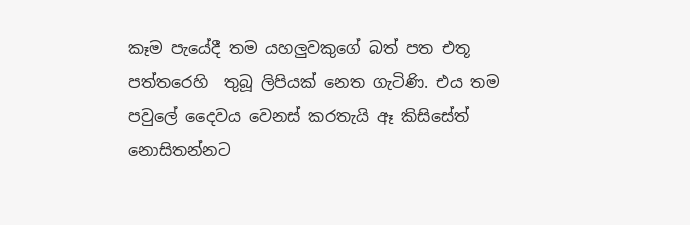කෑම පැයේදී තම යහලුවකුගේ බත් පත එතූ පත්තරෙහි  තුබූ ලිපියක් නෙත ගැටිණි. එය තම පවුලේ දෛවය වෙනස් කරතැයි ඈ කිසිසේත් නොසිතන්නට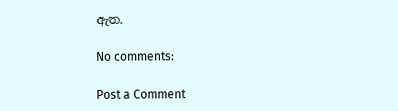ඇත.

No comments:

Post a Comment